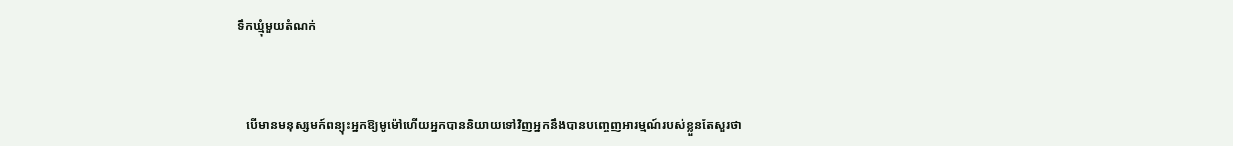ទឹកឃ្មុំមួយតំណក់



   បើមានមនុស្សមក៍ពន្យុះអ្នកឱ្យមូម៉ៅហើយអ្នកបាននិយាយទៅវិញអ្នកនឹងបានបញ្ចេញអារម្មណ៍របស់ខ្លួនតែសួរថា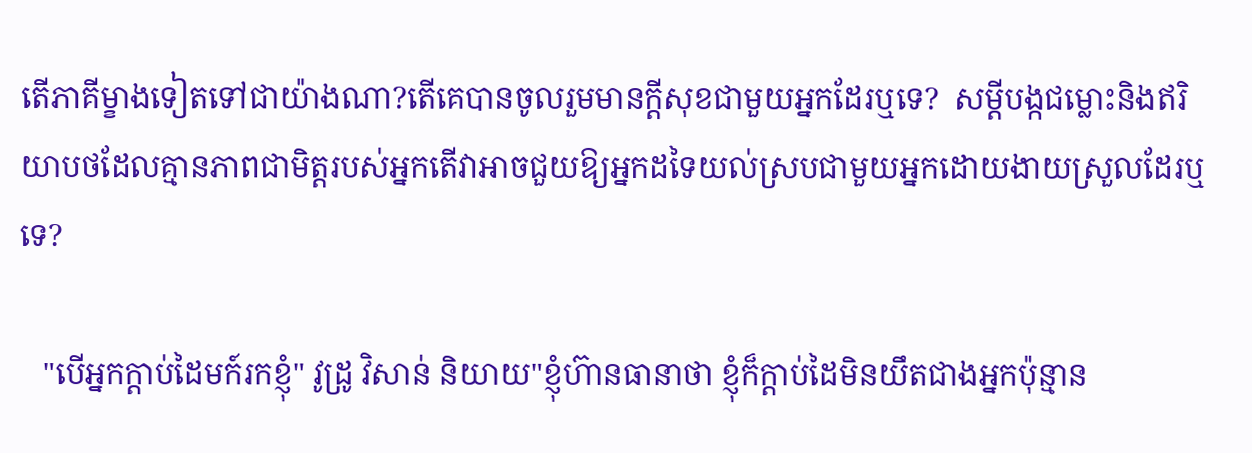តើភាគីម្ខាងទៀតទៅជាយ៉ាងណា?តើគេបានចូលរួមមានក្តីសុខជាមួយអ្នកដែរឬទេ?  សម្តីបង្កជម្លោះនិងឥរិយាបថដែលគ្មានភាពជាមិត្តរបស់អ្នកតើវាអាចជួយឱ្យអ្នកដទៃយល់ស្របជាមួយអ្នកដោយងាយស្រួលដែរឬទេ?

   "បើអ្នកក្តាប់ដៃមក៍រកខ្ញុំ" វូដ្រូ វិសាន់ និយាយ"ខ្ញុំហ៊ានធានាថា ខ្ញុំក៏ក្តាប់ដៃមិនយឹតជាងអ្នកប៉ុន្មាន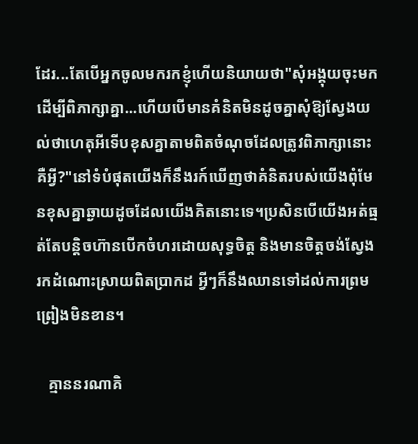ដែរ...តែបើអ្នកចូលមករកខ្ញុំហើយនិយាយថា"សុំអង្គុយចុះមកដើម្បីពិភាក្សាគ្នា...ហើយបើមានគំនិតមិនដូចគ្នាសុំឱ្យស្វែងយល់ថាហេតុអីទើបខុសគ្នាតាមពិតចំណុចដែលត្រូវពិភាក្សានោះគឺអ្វី?"នៅទំបំផុតយើងក៏នឹងរក៍ឃើញថាគំនិតរបស់យើងពុំមែនខុសគ្នាឆ្ងាយដូចដែលយើងគិតនោះទេ។ប្រសិនបើយើងអត់ធ្មត់តែបន្តិចហ៊ានបើកចំហរដោយសុទ្ធចិត្ត និងមានចិត្តចង់ស្វែងរកដំណោះស្រាយពិតប្រាកដ អ្វីៗក៏នឹងឈានទៅដល់ការព្រមព្រៀងមិនខាន។

   គ្មាននរណាគិ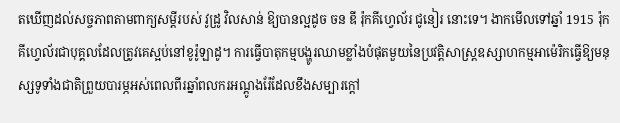តឃើញដល់សច្ចភាពតាមពាក្យសម្តីរបស់ វូដ្រូ វិលសាន់ ឱ្យបានល្អដូច ចន ឌី រ៉ុកគីហ្វេល័រ ជូនៀរ នោះទេ។ ងាកមើលទៅឆ្នាំ 1915 រ៉ុកគីហ្វេល័រជាបុគ្គលដែលត្រូវគេស្អប់នៅខូរ៉ូឡាដូ។ ការធ្វើបាតុកម្មបង្ហូរឈាមខ្លាំងបំផុតមួយនៃប្រវត្តិសាស្ត្រឧស្សាហកម្មអាម៉េរិកធ្វើឱ្យមនុស្សទូទាំងជាតិព្រួយបារម្ភអស់ពេលពីរឆ្នាំពលករអណ្តូងរ៉ែដែលខឹងសម្បារក្តៅ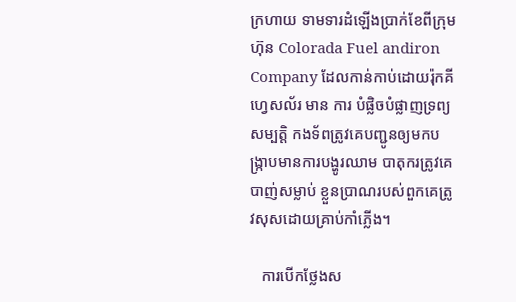ក្រហាយ ទាមទារដំឡើងប្រាក់ខែពីក្រុមហ៊ុន Colorada Fuel andiron Company ដែលកាន់កាប់ដោយរ៉ុកគីហ្វេសល័រ មាន ការ បំផ្លិចបំផ្លាញទ្រព្យសម្បត្តិ កងទ័ពត្រូវគេបញ្ជូនឲ្យមកបង្រ្កាបមានការបង្ហូរឈាម បាតុករត្រូវគេបាញ់សម្លាប់ ខ្លួនប្រាណរបស់ពួកគេត្រូវសុសដោយគ្រាប់កាំភ្លើង។

   ការបើកថ្លែងស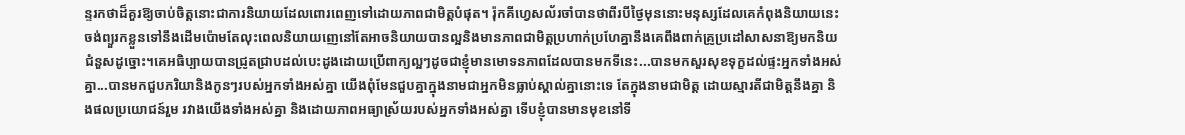ន្ទរកថាដ៏គួរឱ្យចាប់ចិត្តនោះជាការនិយាយដែលពោរពេញទៅដោយភាពជាមិត្តបំផុត។ រ៉ុកគីហ្វេសល័រចាំបានថាពីរបីថ្ងៃមុននោះមនុស្សដែលគេកំពុងនិយាយនេះចង់ព្យួរកខ្លួនទៅនឹងដើមប៉ោមតែលុះពេលនិយាយញេនៅតែអាចនិយាយបានល្អនិងមានភាពជាមិត្តប្រហាក់ប្រហែគ្នានឹងគេពឹងពាក់គ្រូប្រដៅសាសនាឱ្យមកនិយជំនួសដូច្នោះ។គេអធិប្បាយបានជ្រូតជ្រាបដល់បេះដូងដោយប្រើពាក្យល្អៗដូចជាខ្ញុំមានមោទនភាពដែលបានមកទីនេះ...បានមកសួរសុខទុក្ខដល់ផ្ទះអ្នកទាំងអស់គ្នា...បានមកជួបភរិយានិងកូនៗរបស់អ្នកទាំងអស់គ្នា យើងពុំមែនជួបគ្នាក្នុងនាមជាអ្នកមិនធ្លាប់ស្គាល់គ្នានោះទេ តែក្នុងនាមជាមិត្ត ដោយស្មារតីជាមិត្តនឹងគ្នា និងផលប្រយោជន៍រួម រវាងយើងទាំងអស់គ្នា និងដោយភាពអធ្យាស្រ័យរបស់អ្នកទាំងអស់គ្នា ទើបខ្ញុំបានមានមុខនៅទី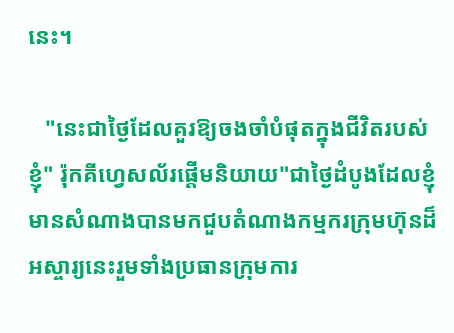នេះ។

   "នេះជាថ្ងៃដែលគួរឱ្យចងចាំបំផុតក្នុងជីវិតរបស់ខ្ញុំ" រ៉ុកគីហ្វេសល័រផ្តើមនិយាយ"ជាថ្ងៃដំបូងដែលខ្ញុំមានសំណាងបានមកជួបតំណាងកម្មករក្រុមហ៊ុនដ៏អស្ចារ្យនេះរួមទាំងប្រធានក្រុមការ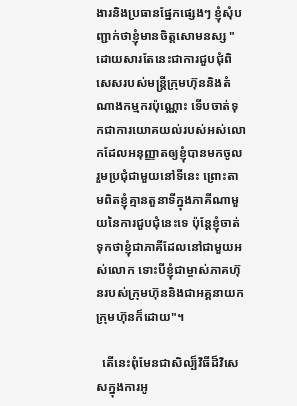ងារនិងប្រធានផ្នែកផ្សេងៗ ខ្ញុំសុំបញ្ជាក់ថាខ្ញុំមានចិត្តសោមនស្ស "ដោយសារតែនេះជាការជួបជុំពិសេសរបស់មន្ត្រីក្រុមហ៊ុននិងតំណាងកម្មករប៉ុណ្ណោះ ទើបចាត់ទុកជាការយោគយល់របស់អស់លោកដែលអនុញ្ញាតឲ្យខ្ញុំបានមកចូលរួមប្រជុំជាមួយនៅទីនេះ ព្រោះតាមពិតខ្ញុំគ្មានតួនាទីក្នុងភាគីណាមួយនៃការជួបជុំនេះទេ ប៉ុន្តែខ្ញុំចាត់ទុកថាខ្ញុំជាភាគីដែលនៅជាមួយអស់លោក ទោះបីខ្ញុំជាម្ចាស់ភាគហ៊ុនរបស់ក្រុមហ៊ុននិងជាអគ្គនាយកក្រុមហ៊ុនក៏ដោយ"។

  តើនេះពុំមែនជាសិល្ប៏វិធីដ៏វិសេសក្នុងការអូ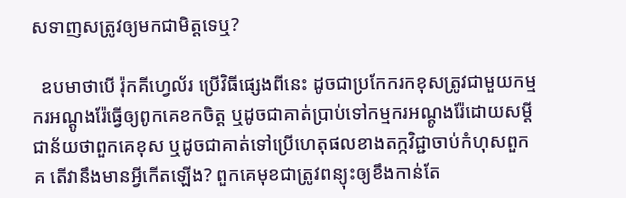សទាញសត្រូវឲ្យមកជាមិត្តទេឬ?

  ឧបមាថាបើ រ៉ុកគីហ្វេល័រ ប្រើវិធីផ្សេងពីនេះ ដូចជាប្រកែករកខុសត្រូវជាមួយកម្មករអណ្តូងរ៉ែធ្វើឲ្យពូកគេខកចិត្ត ឬដូចជាគាត់ប្រាប់ទៅកម្មករអណ្តូងរ៉ែដោយសម្តីជាន័យថាពួកគេខុស ឬដូចជាគាត់ទៅប្រើហេតុផលខាងតក្កវិជ្ជាចាប់កំហុសពួកគ តើវានឹងមានអ្វីកើតឡើង? ពួកគេមុខជាត្រូវពន្យុះឲ្យខឹងកាន់តែ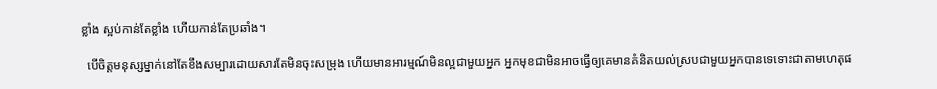ខ្លាំង ស្អប់កាន់តែខ្លាំង ហើយកាន់តែប្រឆាំង។

  បើចិត្តមនុស្សម្នាក់នៅតែខឹងសម្បារដោយសារតែមិនចុះសម្រុង ហើយមានអារម្មណ៍មិនល្អជាមួយអ្នក អ្នកមុខជាមិនអាចធ្វើឲ្យគេមានគំនិតយល់ស្របជាមួយអ្នកបានទេទោះជាតាមហេតុផ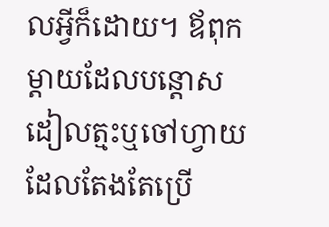លអ្វីក៏ដោយ។ ឪពុកម្តាយដែលបន្តោសដៀលត្មះឬចៅហ្វាយដែលតែងតែប្រើ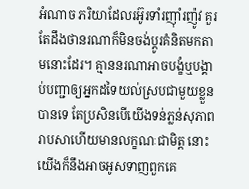អំណាច ភរិយាដែលរអ៊ូរទាំរញ៉ាំរញ៉ូវ គួរតែដឹងថានរណាក៏មិនចង់ប្តូរគំនិតមកតាមនោះដែរ។ គ្មាននរណាអាចបង្ខំឬបង្គាប់បញ្ជាឲ្យអ្នកដទៃយល់ស្របជាមួយខ្លួនបានទេ តែប្រសិនបើយើងទន់ភ្លន់សុភាពរាបសាហើយមានលក្ខណៈជាមិត្ត នោះយើងក៏នឹងអាចអូសទាញពួកគេ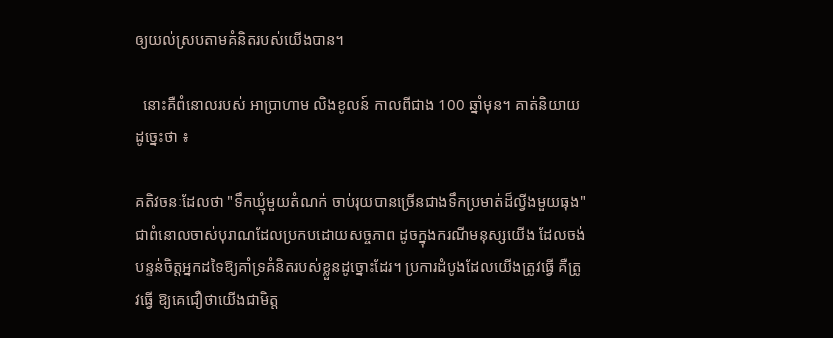ឲ្យយល់ស្របតាមគំនិតរបស់យើងបាន។

  នោះគឺពំនោលរបស់ អាប្រាហាម លិងខូលន៍ កាលពីជាង 100 ឆ្នាំមុន។ គាត់និយាយដូច្នេះថា ៖

គតិវចនៈដែលថា "ទឹកឃ្មុំមួយតំណក់ ចាប់រុយបានច្រើនជាងទឹកប្រមាត់ដ៏ល្វីងមួយធុង" ជាពំនោលចាស់បុរាណដែលប្រកបដោយសច្ចភាព ដូចក្នុងករណីមនុស្សយើង ដែលចង់បន្ទន់ចិត្តអ្នកដទៃឱ្យគាំទ្រគំនិតរបស់ខ្លួនដូច្នោះដែរ។ ប្រការដំបូងដែលយើងត្រូវធ្វើ គឺត្រូវធ្វើ ឱ្យគេជឿថាយើងជាមិត្ត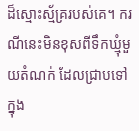ដ៏ស្មោះស្ម័គ្ររបស់គេ។ ករណីនេះមិនខុសពីទឹកឃ្មុំមួយតំណក់ ដែលជ្រាបទៅ ក្នុង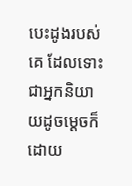បេះដូងរបស់គេ ដែលទោះជាអ្នកនិយាយដូចម្ដេចក៏ដោយ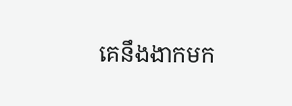គេនឹងងាកមក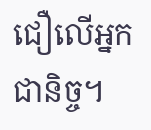ជឿលើអ្នកជានិច្ច។